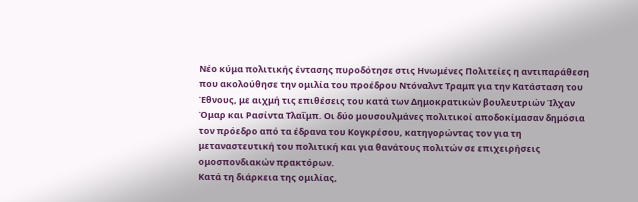Νέο κύμα πολιτικής έντασης πυροδότησε στις Ηνωμένες Πολιτείες η αντιπαράθεση που ακολούθησε την ομιλία του προέδρου Ντόναλντ Τραμπ για την Κατάσταση του Έθνους, με αιχμή τις επιθέσεις του κατά των Δημοκρατικών βουλευτριών Ίλχαν Όμαρ και Ρασίντα Τλαΐμπ. Οι δύο μουσουλμάνες πολιτικοί αποδοκίμασαν δημόσια τον πρόεδρο από τα έδρανα του Κογκρέσου, κατηγορώντας τον για τη μεταναστευτική του πολιτική και για θανάτους πολιτών σε επιχειρήσεις ομοσπονδιακών πρακτόρων.
Κατά τη διάρκεια της ομιλίας,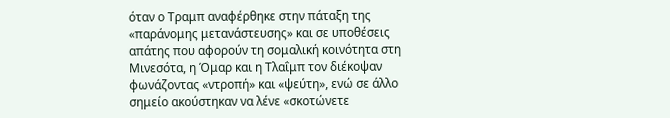όταν ο Τραμπ αναφέρθηκε στην πάταξη της «παράνομης μετανάστευσης» και σε υποθέσεις απάτης που αφορούν τη σομαλική κοινότητα στη Μινεσότα, η Όμαρ και η Τλαΐμπ τον διέκοψαν φωνάζοντας «ντροπή» και «ψεύτη», ενώ σε άλλο σημείο ακούστηκαν να λένε «σκοτώνετε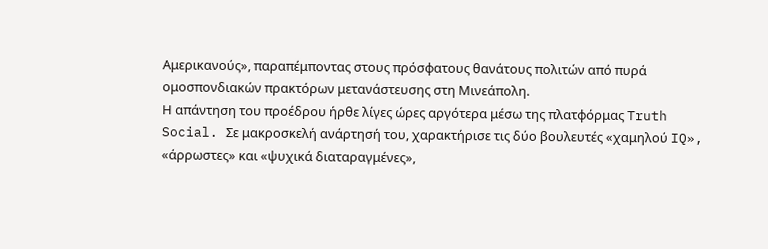Αμερικανούς», παραπέμποντας στους πρόσφατους θανάτους πολιτών από πυρά ομοσπονδιακών πρακτόρων μετανάστευσης στη Μινεάπολη.
Η απάντηση του προέδρου ήρθε λίγες ώρες αργότερα μέσω της πλατφόρμας Truth Social. Σε μακροσκελή ανάρτησή του, χαρακτήρισε τις δύο βουλευτές «χαμηλού IQ», «άρρωστες» και «ψυχικά διαταραγμένες»,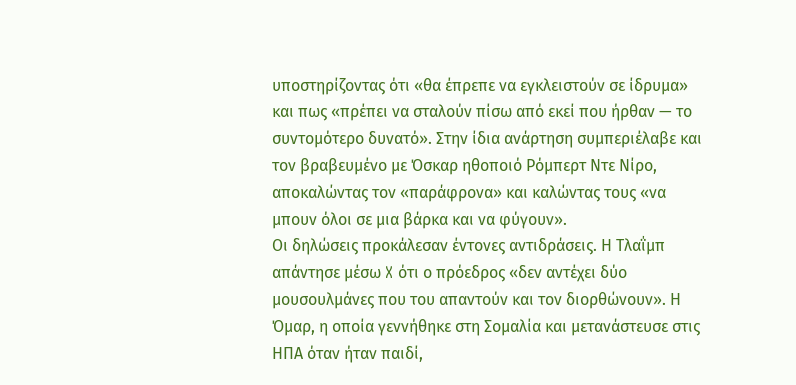υποστηρίζοντας ότι «θα έπρεπε να εγκλειστούν σε ίδρυμα» και πως «πρέπει να σταλούν πίσω από εκεί που ήρθαν — το συντομότερο δυνατό». Στην ίδια ανάρτηση συμπεριέλαβε και τον βραβευμένο με Όσκαρ ηθοποιό Ρόμπερτ Ντε Νίρο, αποκαλώντας τον «παράφρονα» και καλώντας τους «να μπουν όλοι σε μια βάρκα και να φύγουν».
Οι δηλώσεις προκάλεσαν έντονες αντιδράσεις. Η Τλαΐμπ απάντησε μέσω X ότι ο πρόεδρος «δεν αντέχει δύο μουσουλμάνες που του απαντούν και τον διορθώνουν». Η Όμαρ, η οποία γεννήθηκε στη Σομαλία και μετανάστευσε στις ΗΠΑ όταν ήταν παιδί,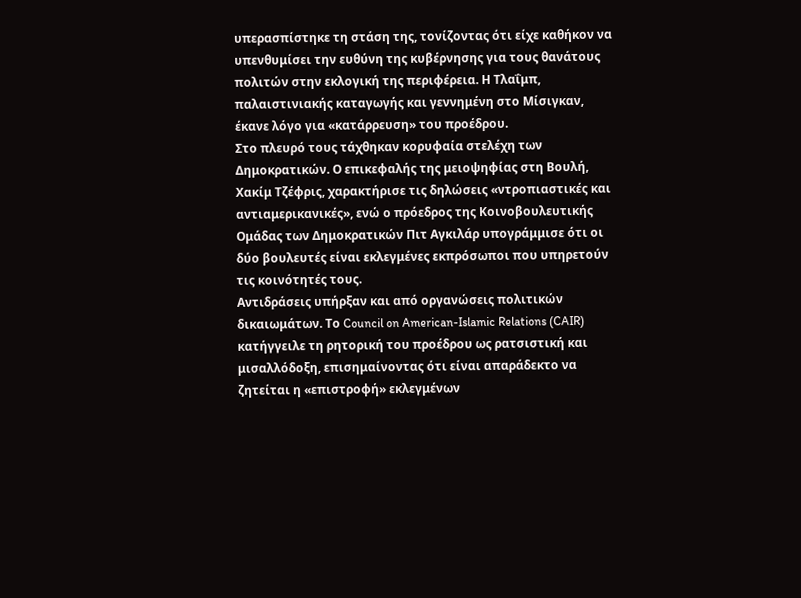υπερασπίστηκε τη στάση της, τονίζοντας ότι είχε καθήκον να υπενθυμίσει την ευθύνη της κυβέρνησης για τους θανάτους πολιτών στην εκλογική της περιφέρεια. Η Τλαΐμπ, παλαιστινιακής καταγωγής και γεννημένη στο Μίσιγκαν, έκανε λόγο για «κατάρρευση» του προέδρου.
Στο πλευρό τους τάχθηκαν κορυφαία στελέχη των Δημοκρατικών. Ο επικεφαλής της μειοψηφίας στη Βουλή, Χακίμ Τζέφρις, χαρακτήρισε τις δηλώσεις «ντροπιαστικές και αντιαμερικανικές», ενώ ο πρόεδρος της Κοινοβουλευτικής Ομάδας των Δημοκρατικών Πιτ Αγκιλάρ υπογράμμισε ότι οι δύο βουλευτές είναι εκλεγμένες εκπρόσωποι που υπηρετούν τις κοινότητές τους.
Αντιδράσεις υπήρξαν και από οργανώσεις πολιτικών δικαιωμάτων. Το Council on American-Islamic Relations (CAIR) κατήγγειλε τη ρητορική του προέδρου ως ρατσιστική και μισαλλόδοξη, επισημαίνοντας ότι είναι απαράδεκτο να ζητείται η «επιστροφή» εκλεγμένων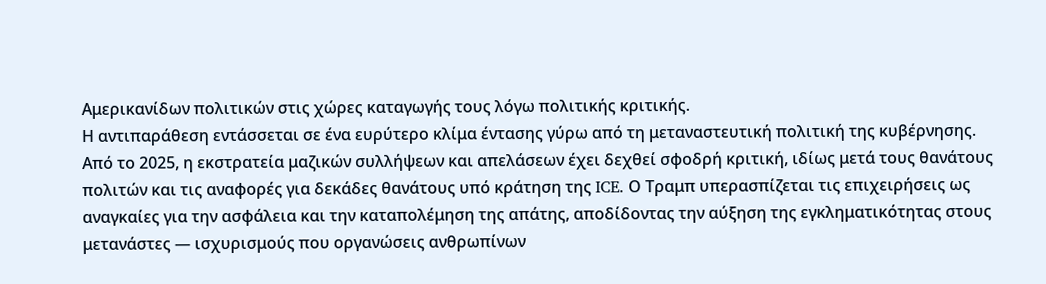Αμερικανίδων πολιτικών στις χώρες καταγωγής τους λόγω πολιτικής κριτικής.
Η αντιπαράθεση εντάσσεται σε ένα ευρύτερο κλίμα έντασης γύρω από τη μεταναστευτική πολιτική της κυβέρνησης. Από το 2025, η εκστρατεία μαζικών συλλήψεων και απελάσεων έχει δεχθεί σφοδρή κριτική, ιδίως μετά τους θανάτους πολιτών και τις αναφορές για δεκάδες θανάτους υπό κράτηση της ICE. Ο Τραμπ υπερασπίζεται τις επιχειρήσεις ως αναγκαίες για την ασφάλεια και την καταπολέμηση της απάτης, αποδίδοντας την αύξηση της εγκληματικότητας στους μετανάστες — ισχυρισμούς που οργανώσεις ανθρωπίνων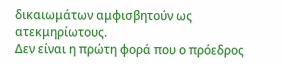δικαιωμάτων αμφισβητούν ως ατεκμηρίωτους.
Δεν είναι η πρώτη φορά που ο πρόεδρος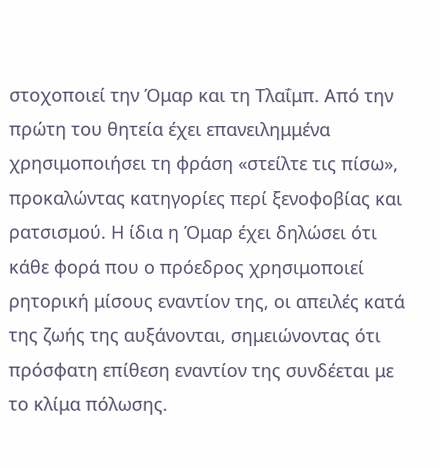στοχοποιεί την Όμαρ και τη Τλαΐμπ. Από την πρώτη του θητεία έχει επανειλημμένα χρησιμοποιήσει τη φράση «στείλτε τις πίσω», προκαλώντας κατηγορίες περί ξενοφοβίας και ρατσισμού. Η ίδια η Όμαρ έχει δηλώσει ότι κάθε φορά που ο πρόεδρος χρησιμοποιεί ρητορική μίσους εναντίον της, οι απειλές κατά της ζωής της αυξάνονται, σημειώνοντας ότι πρόσφατη επίθεση εναντίον της συνδέεται με το κλίμα πόλωσης.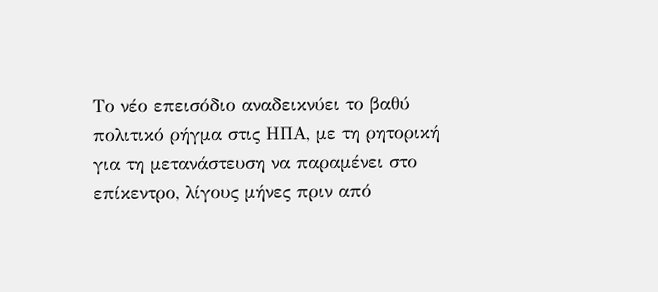Το νέο επεισόδιο αναδεικνύει το βαθύ πολιτικό ρήγμα στις ΗΠΑ, με τη ρητορική για τη μετανάστευση να παραμένει στο επίκεντρο, λίγους μήνες πριν από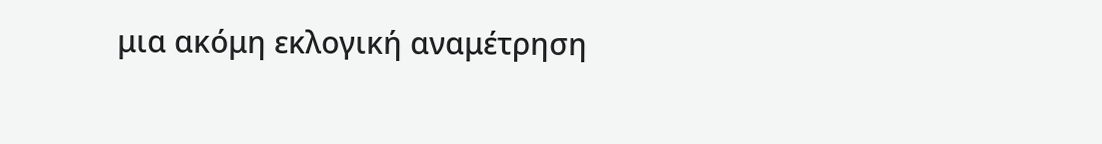μια ακόμη εκλογική αναμέτρηση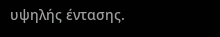υψηλής έντασης.